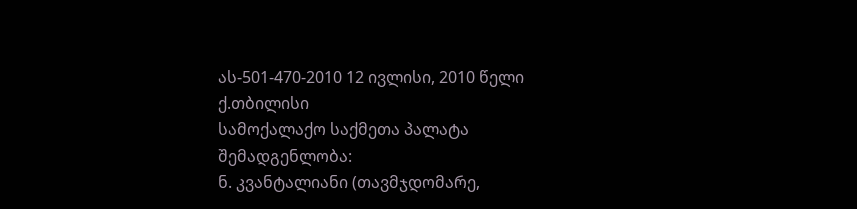ას-501-470-2010 12 ივლისი, 2010 წელი
ქ.თბილისი
სამოქალაქო საქმეთა პალატა
შემადგენლობა:
ნ. კვანტალიანი (თავმჯდომარე,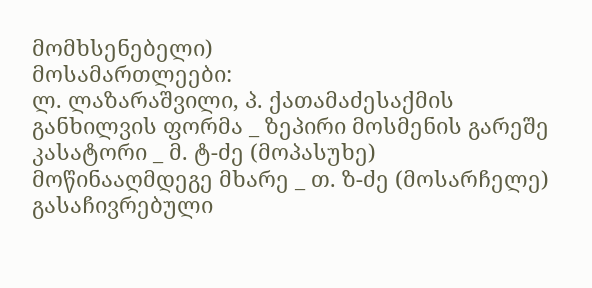მომხსენებელი)
მოსამართლეები:
ლ. ლაზარაშვილი, პ. ქათამაძესაქმის განხილვის ფორმა _ ზეპირი მოსმენის გარეშე
კასატორი _ მ. ტ-ძე (მოპასუხე)
მოწინააღმდეგე მხარე _ თ. ზ-ძე (მოსარჩელე)
გასაჩივრებული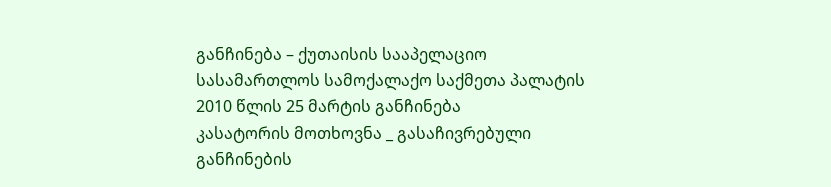განჩინება – ქუთაისის სააპელაციო სასამართლოს სამოქალაქო საქმეთა პალატის 2010 წლის 25 მარტის განჩინება
კასატორის მოთხოვნა _ გასაჩივრებული განჩინების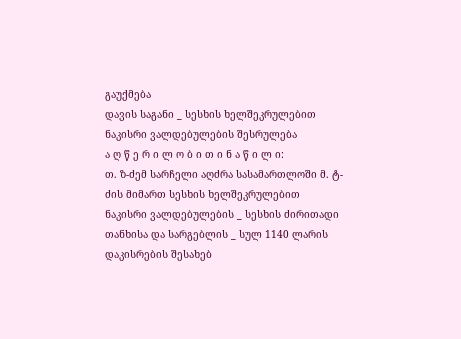გაუქმება
დავის საგანი _ სესხის ხელშეკრულებით ნაკისრი ვალდებულების შესრულება
ა ღ წ ე რ ი ლ ო ბ ი თ ი ნ ა წ ი ლ ი:
თ. ზ-ძემ სარჩელი აღძრა სასამართლოში მ. ტ-ძის მიმართ სესხის ხელშეკრულებით ნაკისრი ვალდებულების _ სესხის ძირითადი თანხისა და სარგებლის _ სულ 1140 ლარის დაკისრების შესახებ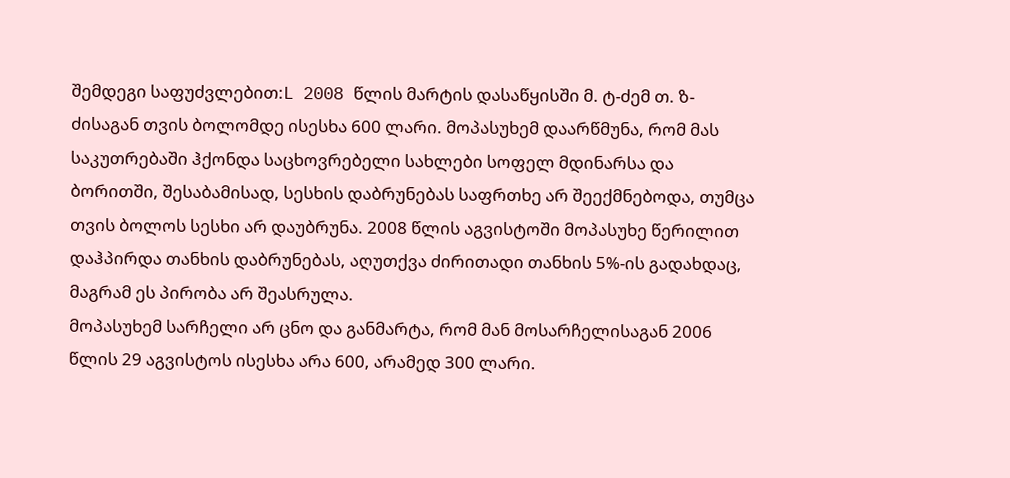შემდეგი საფუძვლებით:L 2008 წლის მარტის დასაწყისში მ. ტ-ძემ თ. ზ-ძისაგან თვის ბოლომდე ისესხა 600 ლარი. მოპასუხემ დაარწმუნა, რომ მას საკუთრებაში ჰქონდა საცხოვრებელი სახლები სოფელ მდინარსა და ბორითში, შესაბამისად, სესხის დაბრუნებას საფრთხე არ შეექმნებოდა, თუმცა თვის ბოლოს სესხი არ დაუბრუნა. 2008 წლის აგვისტოში მოპასუხე წერილით დაჰპირდა თანხის დაბრუნებას, აღუთქვა ძირითადი თანხის 5%-ის გადახდაც, მაგრამ ეს პირობა არ შეასრულა.
მოპასუხემ სარჩელი არ ცნო და განმარტა, რომ მან მოსარჩელისაგან 2006 წლის 29 აგვისტოს ისესხა არა 600, არამედ 300 ლარი.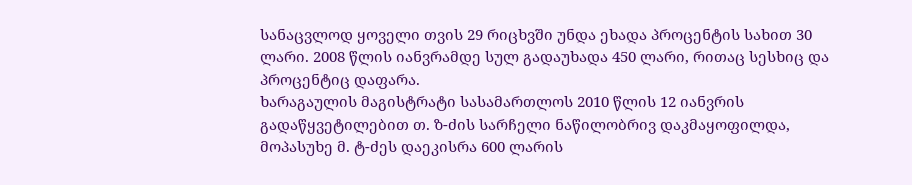სანაცვლოდ ყოველი თვის 29 რიცხვში უნდა ეხადა პროცენტის სახით 30 ლარი. 2008 წლის იანვრამდე სულ გადაუხადა 450 ლარი, რითაც სესხიც და პროცენტიც დაფარა.
ხარაგაულის მაგისტრატი სასამართლოს 2010 წლის 12 იანვრის გადაწყვეტილებით თ. ზ-ძის სარჩელი ნაწილობრივ დაკმაყოფილდა, მოპასუხე მ. ტ-ძეს დაეკისრა 600 ლარის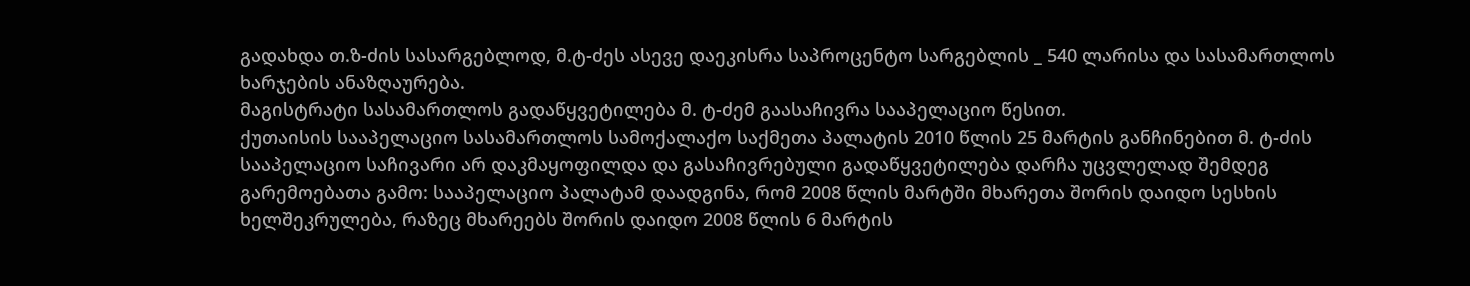გადახდა თ.ზ-ძის სასარგებლოდ, მ.ტ-ძეს ასევე დაეკისრა საპროცენტო სარგებლის _ 540 ლარისა და სასამართლოს ხარჯების ანაზღაურება.
მაგისტრატი სასამართლოს გადაწყვეტილება მ. ტ-ძემ გაასაჩივრა სააპელაციო წესით.
ქუთაისის სააპელაციო სასამართლოს სამოქალაქო საქმეთა პალატის 2010 წლის 25 მარტის განჩინებით მ. ტ-ძის სააპელაციო საჩივარი არ დაკმაყოფილდა და გასაჩივრებული გადაწყვეტილება დარჩა უცვლელად შემდეგ გარემოებათა გამო: სააპელაციო პალატამ დაადგინა, რომ 2008 წლის მარტში მხარეთა შორის დაიდო სესხის ხელშეკრულება, რაზეც მხარეებს შორის დაიდო 2008 წლის 6 მარტის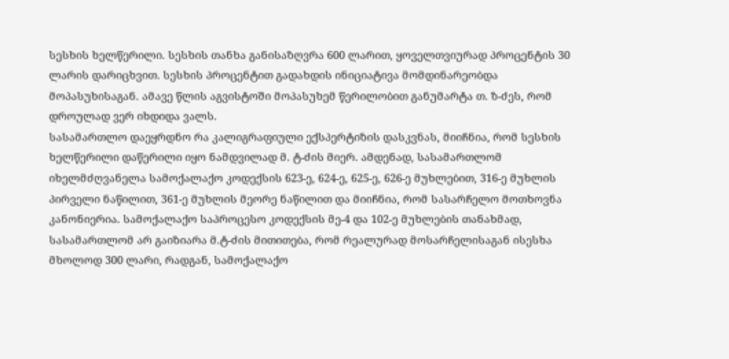სესხის ხელწერილი. სესხის თანხა განისაზღვრა 600 ლარით, ყოველთვიურად პროცენტის 30 ლარის დარიცხვით. სესხის პროცენტით გადახდის ინიციატივა მომდინარეობდა მოპასუხისაგან. ამავე წლის აგვისტოში მოპასუხემ წერილობით განუმარტა თ. ზ-ძეს, რომ დროულად ვერ იხდიდა ვალს.
სასამართლო დაეყრდნო რა კალიგრაფიული ექსპერტიზის დასკვნას, მიიჩნია, რომ სესხის ხელწერილი დაწერილი იყო ნამდვილად მ. ტ-ძის მიერ. ამდენად, სასამართლომ იხელმძღვანელა სამოქალაქო კოდექსის 623-ე, 624-ე, 625-ე, 626-ე მუხლებით, 316-ე მუხლის პირველი ნაწილით, 361-ე მუხლის მეორე ნაწილით და მიიჩნია, რომ სასარჩელო მოთხოვნა კანონიერია. სამოქალაქო საპროცესო კოდექსის მე-4 და 102-ე მუხლების თანახმად, სასამართლომ არ გაიზიარა მ.ტ-ძის მითითება, რომ რეალურად მოსარჩელისაგან ისესხა მხოლოდ 300 ლარი, რადგან, სამოქალაქო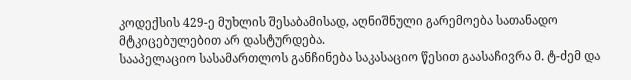კოდექსის 429-ე მუხლის შესაბამისად, აღნიშნული გარემოება სათანადო მტკიცებულებით არ დასტურდება.
სააპელაციო სასამართლოს განჩინება საკასაციო წესით გაასაჩივრა მ. ტ-ძემ და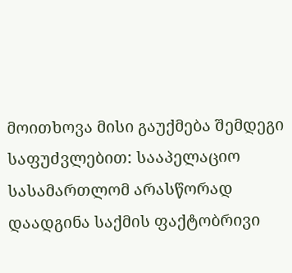მოითხოვა მისი გაუქმება შემდეგი საფუძვლებით: სააპელაციო სასამართლომ არასწორად დაადგინა საქმის ფაქტობრივი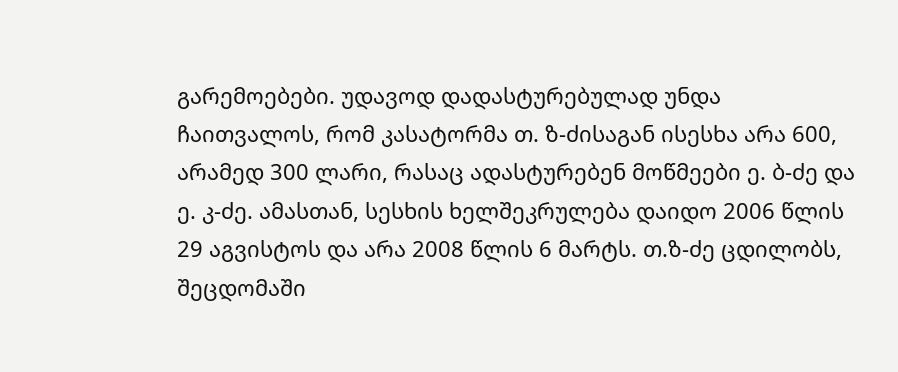გარემოებები. უდავოდ დადასტურებულად უნდა ჩაითვალოს, რომ კასატორმა თ. ზ-ძისაგან ისესხა არა 600, არამედ 300 ლარი, რასაც ადასტურებენ მოწმეები ე. ბ-ძე და ე. კ-ძე. ამასთან, სესხის ხელშეკრულება დაიდო 2006 წლის 29 აგვისტოს და არა 2008 წლის 6 მარტს. თ.ზ-ძე ცდილობს, შეცდომაში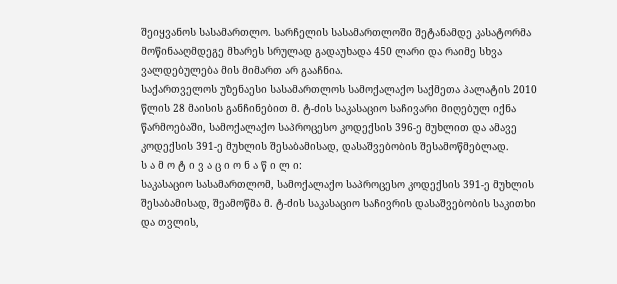შეიყვანოს სასამართლო. სარჩელის სასამართლოში შეტანამდე კასატორმა მოწინააღმდეგე მხარეს სრულად გადაუხადა 450 ლარი და რაიმე სხვა ვალდებულება მის მიმართ არ გააჩნია.
საქართველოს უზენაესი სასამართლოს სამოქალაქო საქმეთა პალატის 2010 წლის 28 მაისის განჩინებით მ. ტ-ძის საკასაციო საჩივარი მიღებულ იქნა წარმოებაში, სამოქალაქო საპროცესო კოდექსის 396-ე მუხლით და ამავე კოდექსის 391-ე მუხლის შესაბამისად, დასაშვებობის შესამოწმებლად.
ს ა მ ო ტ ი ვ ა ც ი ო ნ ა წ ი ლ ი:
საკასაციო სასამართლომ, სამოქალაქო საპროცესო კოდექსის 391-ე მუხლის შესაბამისად, შეამოწმა მ. ტ-ძის საკასაციო საჩივრის დასაშვებობის საკითხი და თვლის,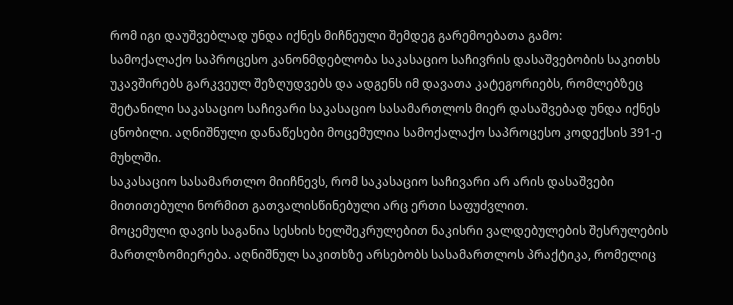რომ იგი დაუშვებლად უნდა იქნეს მიჩნეული შემდეგ გარემოებათა გამო:
სამოქალაქო საპროცესო კანონმდებლობა საკასაციო საჩივრის დასაშვებობის საკითხს უკავშირებს გარკვეულ შეზღუდვებს და ადგენს იმ დავათა კატეგორიებს, რომლებზეც შეტანილი საკასაციო საჩივარი საკასაციო სასამართლოს მიერ დასაშვებად უნდა იქნეს ცნობილი. აღნიშნული დანაწესები მოცემულია სამოქალაქო საპროცესო კოდექსის 391-ე მუხლში.
საკასაციო სასამართლო მიიჩნევს, რომ საკასაციო საჩივარი არ არის დასაშვები მითითებული ნორმით გათვალისწინებული არც ერთი საფუძვლით.
მოცემული დავის საგანია სესხის ხელშეკრულებით ნაკისრი ვალდებულების შესრულების მართლზომიერება. აღნიშნულ საკითხზე არსებობს სასამართლოს პრაქტიკა, რომელიც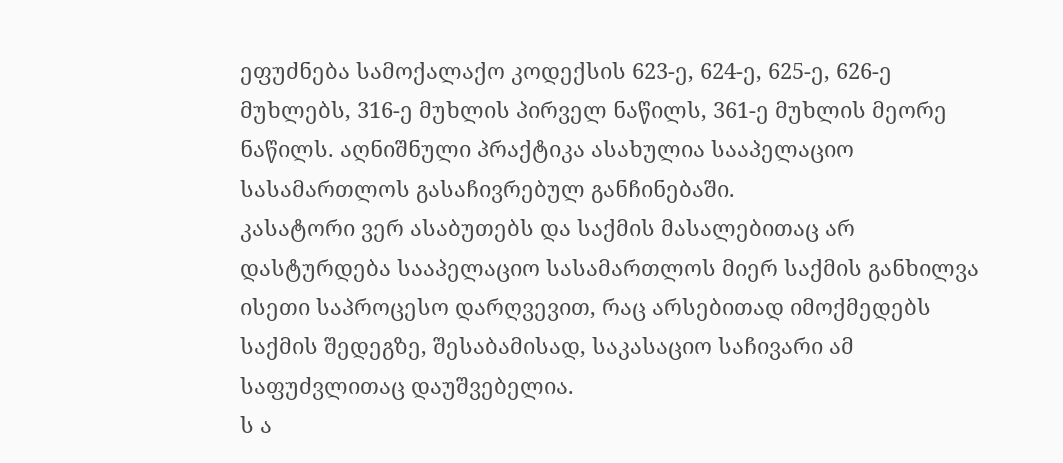ეფუძნება სამოქალაქო კოდექსის 623-ე, 624-ე, 625-ე, 626-ე მუხლებს, 316-ე მუხლის პირველ ნაწილს, 361-ე მუხლის მეორე ნაწილს. აღნიშნული პრაქტიკა ასახულია სააპელაციო სასამართლოს გასაჩივრებულ განჩინებაში.
კასატორი ვერ ასაბუთებს და საქმის მასალებითაც არ დასტურდება სააპელაციო სასამართლოს მიერ საქმის განხილვა ისეთი საპროცესო დარღვევით, რაც არსებითად იმოქმედებს საქმის შედეგზე, შესაბამისად, საკასაციო საჩივარი ამ საფუძვლითაც დაუშვებელია.
ს ა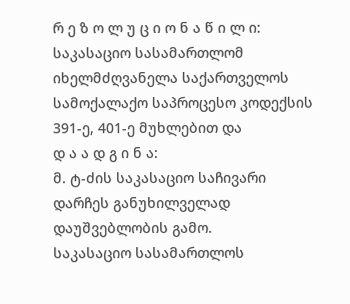რ ე ზ ო ლ უ ც ი ო ნ ა წ ი ლ ი:
საკასაციო სასამართლომ იხელმძღვანელა საქართველოს სამოქალაქო საპროცესო კოდექსის 391-ე, 401-ე მუხლებით და
დ ა ა დ გ ი ნ ა:
მ. ტ-ძის საკასაციო საჩივარი დარჩეს განუხილველად დაუშვებლობის გამო.
საკასაციო სასამართლოს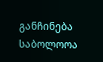განჩინება საბოლოოა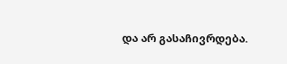და არ გასაჩივრდება.